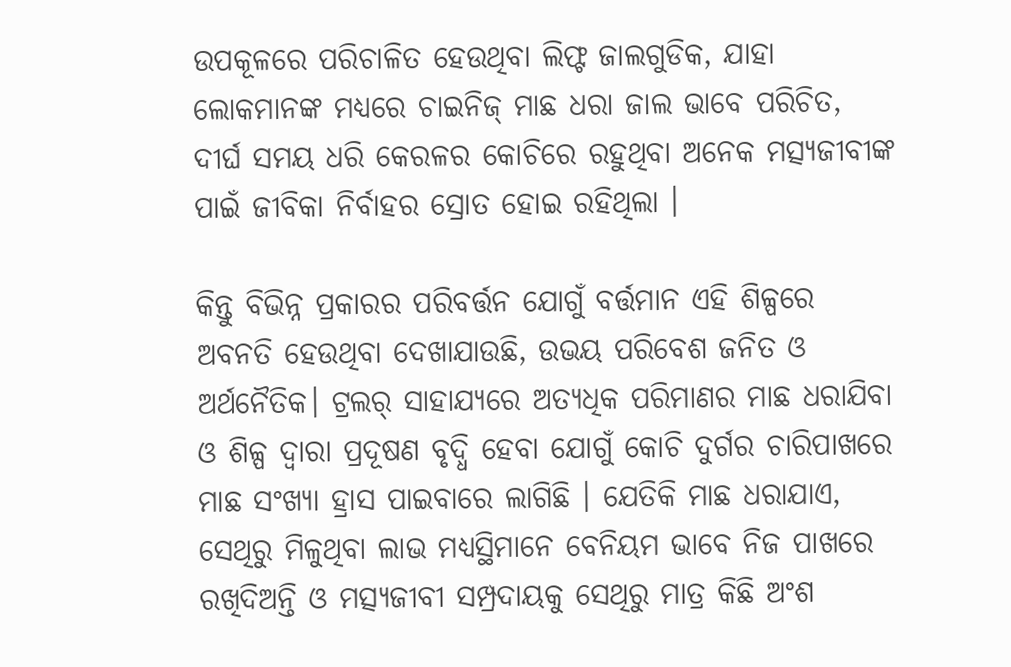ଉପକୂଳରେ ପରିଚାଳିତ ହେଉଥିବା ଲିଫ୍ଟ ଜାଲଗୁଡିକ, ଯାହା ଲୋକମାନଙ୍କ ମଧ୍ୟରେ ଚାଇନିଜ୍‌ ମାଛ ଧରା ଜାଲ ଭାବେ ପରିଚିତ, ଦୀର୍ଘ ସମୟ ଧରି କେରଳର କୋଚିରେ ରହୁଥିବା ଅନେକ ମତ୍ସ୍ୟଜୀବୀଙ୍କ ପାଇଁ ଜୀବିକା ନିର୍ବାହର ସ୍ରୋତ ହୋଇ ରହିଥିଲା ।

କିନ୍ତୁ ବିଭିନ୍ନ ପ୍ରକାରର ପରିବର୍ତ୍ତନ ଯୋଗୁଁ ବର୍ତ୍ତମାନ ଏହି ଶିଳ୍ପରେ ଅବନତି ହେଉଥିବା ଦେଖାଯାଉଛି, ଉଭୟ ପରିବେଶ ଜନିତ ଓ ଅର୍ଥନୈତିକ। ଟ୍ରଲର୍‌ ସାହାଯ୍ୟରେ ଅତ୍ୟଧିକ ପରିମାଣର ମାଛ ଧରାଯିବା ଓ ଶିଳ୍ପ ଦ୍ୱାରା ପ୍ରଦୂଷଣ ବୃଦ୍ଧି ହେବା ଯୋଗୁଁ କୋଚି ଦୁର୍ଗର ଚାରିପାଖରେ ମାଛ ସଂଖ୍ୟା ହ୍ରାସ ପାଇବାରେ ଲାଗିଛି । ଯେତିକି ମାଛ ଧରାଯାଏ, ସେଥିରୁ ମିଳୁଥିବା ଲାଭ ମଧ୍ୟସ୍ଥିମାନେ ବେନିୟମ ଭାବେ ନିଜ ପାଖରେ ରଖିଦିଅନ୍ତି ଓ ମତ୍ସ୍ୟଜୀବୀ ସମ୍ପ୍ରଦାୟକୁ ସେଥିରୁ ମାତ୍ର କିଛି ଅଂଶ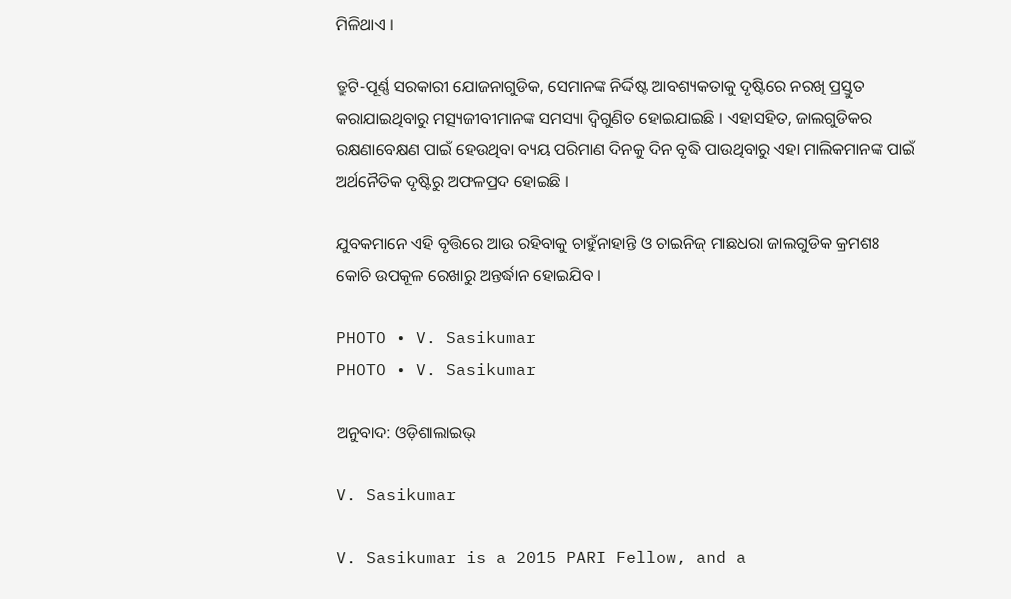ମିଳିଥାଏ ।

ତ୍ରୁଟି-ପୂର୍ଣ୍ଣ ସରକାରୀ ଯୋଜନାଗୁଡିକ, ସେମାନଙ୍କ ନିର୍ଦ୍ଦିଷ୍ଟ ଆବଶ୍ୟକତାକୁ ଦୃଷ୍ଟିରେ ନରଖି ପ୍ରସ୍ତୁତ କରାଯାଇଥିବାରୁ ମତ୍ସ୍ୟଜୀବୀମାନଙ୍କ ସମସ୍ୟା ଦ୍ୱିଗୁଣିତ ହୋଇଯାଇଛି । ଏହାସହିତ, ଜାଲଗୁଡିକର ରକ୍ଷଣାବେକ୍ଷଣ ପାଇଁ ହେଉଥିବା ବ୍ୟୟ ପରିମାଣ ଦିନକୁ ଦିନ ବୃଦ୍ଧି ପାଉଥିବାରୁ ଏହା ମାଲିକମାନଙ୍କ ପାଇଁ ଅର୍ଥନୈତିକ ଦୃଷ୍ଟିରୁ ଅଫଳପ୍ରଦ ହୋଇଛି ।

ଯୁବକମାନେ ଏହି ବୃତ୍ତିରେ ଆଉ ରହିବାକୁ ଚାହୁଁନାହାନ୍ତି ଓ ଚାଇନିଜ୍‌ ମାଛଧରା ଜାଲଗୁଡିକ କ୍ରମଶଃ କୋଚି ଉପକୂଳ ରେଖାରୁ ଅନ୍ତର୍ଦ୍ଧାନ ହୋଇଯିବ ।

PHOTO • V. Sasikumar
PHOTO • V. Sasikumar

ଅନୁବାଦ: ଓଡ଼ିଶାଲାଇଭ୍‍

V. Sasikumar

V. Sasikumar is a 2015 PARI Fellow, and a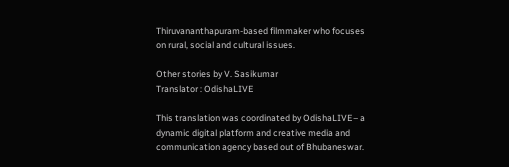Thiruvananthapuram-based filmmaker who focuses on rural, social and cultural issues.

Other stories by V. Sasikumar
Translator : OdishaLIVE

This translation was coordinated by OdishaLIVE– a dynamic digital platform and creative media and communication agency based out of Bhubaneswar.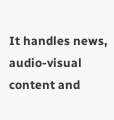It handles news, audio-visual content and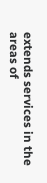extends services in the areas of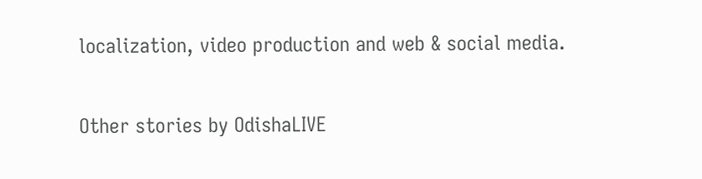localization, video production and web & social media.

Other stories by OdishaLIVE